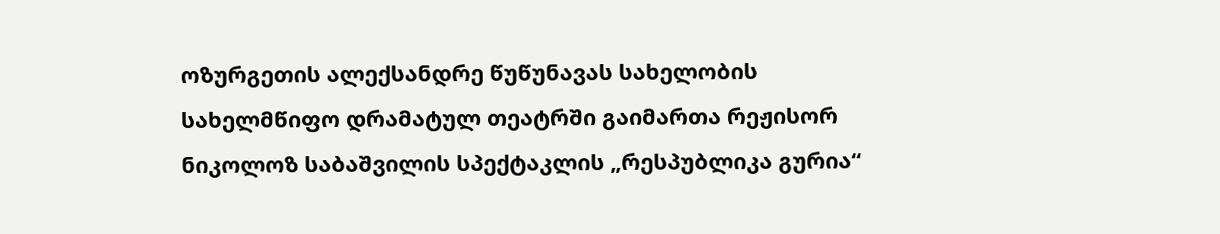ოზურგეთის ალექსანდრე წუწუნავას სახელობის სახელმწიფო დრამატულ თეატრში გაიმართა რეჟისორ ნიკოლოზ საბაშვილის სპექტაკლის „რესპუბლიკა გურია“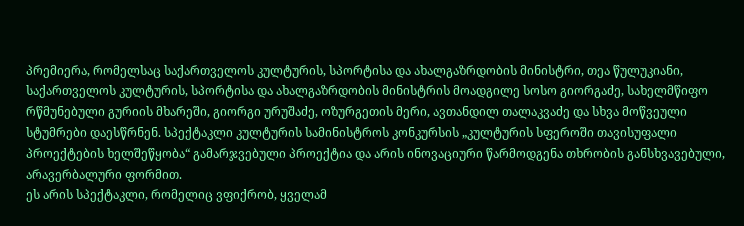პრემიერა, რომელსაც საქართველოს კულტურის, სპორტისა და ახალგაზრდობის მინისტრი, თეა წულუკიანი, საქართველოს კულტურის, სპორტისა და ახალგაზრდობის მინისტრის მოადგილე სოსო გიორგაძე, სახელმწიფო რწმუნებული გურიის მხარეში, გიორგი ურუშაძე, ოზურგეთის მერი, ავთანდილ თალაკვაძე და სხვა მოწვეული სტუმრები დაესწრნენ. სპექტაკლი კულტურის სამინისტროს კონკურსის „კულტურის სფეროში თავისუფალი პროექტების ხელშეწყობა“ გამარჯვებული პროექტია და არის ინოვაციური წარმოდგენა თხრობის განსხვავებული, არავერბალური ფორმით.
ეს არის სპექტაკლი, რომელიც ვფიქრობ, ყველამ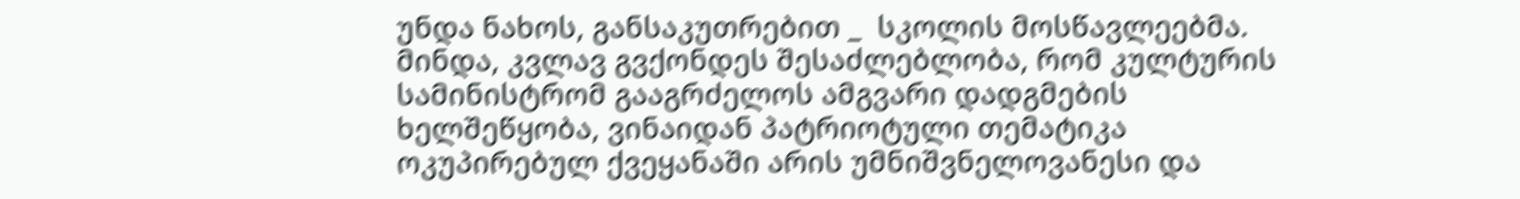უნდა ნახოს, განსაკუთრებით _  სკოლის მოსწავლეებმა. მინდა, კვლავ გვქონდეს შესაძლებლობა, რომ კულტურის სამინისტრომ გააგრძელოს ამგვარი დადგმების ხელშეწყობა, ვინაიდან პატრიოტული თემატიკა ოკუპირებულ ქვეყანაში არის უმნიშვნელოვანესი და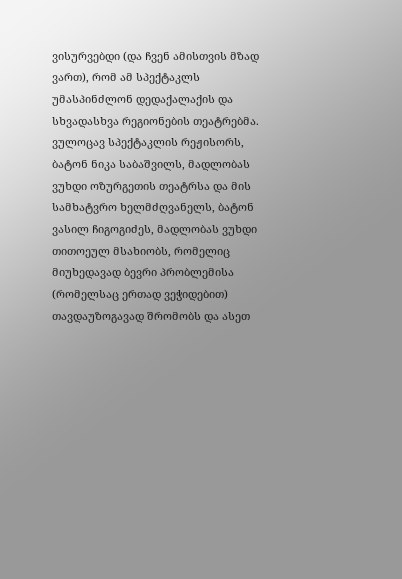ვისურვებდი (და ჩვენ ამისთვის მზად ვართ), რომ ამ სპექტაკლს უმასპინძლონ დედაქალაქის და სხვადასხვა რეგიონების თეატრებმა. ვულოცავ სპექტაკლის რეჟისორს, ბატონ ნიკა საბაშვილს, მადლობას ვუხდი ოზურგეთის თეატრსა და მის სამხატვრო ხელმძღვანელს, ბატონ ვასილ ჩიგოგიძეს, მადლობას ვუხდი თითოეულ მსახიობს, რომელიც მიუხედავად ბევრი პრობლემისა (რომელსაც ერთად ვეჭიდებით) თავდაუზოგავად შრომობს და ასეთ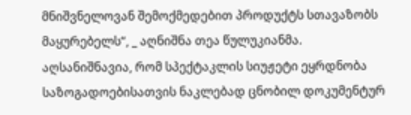მნიშვნელოვან შემოქმედებით პროდუქტს სთავაზობს მაყურებელს“, _ აღნიშნა თეა წულუკიანმა.
აღსანიშნავია, რომ სპექტაკლის სიუჟეტი ეყრდნობა საზოგადოებისათვის ნაკლებად ცნობილ დოკუმენტურ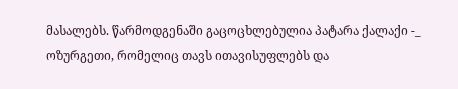მასალებს. წარმოდგენაში გაცოცხლებულია პატარა ქალაქი -_ ოზურგეთი, რომელიც თავს ითავისუფლებს და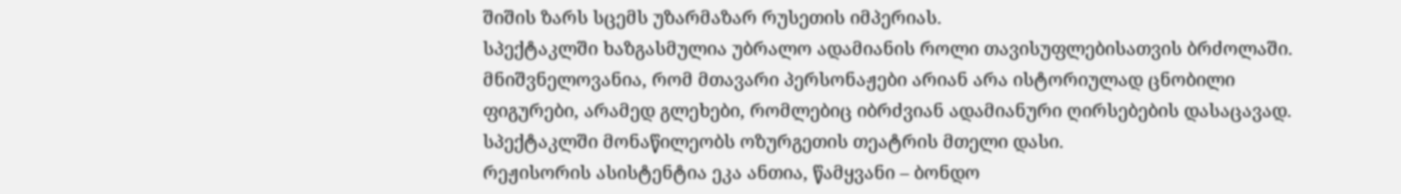შიშის ზარს სცემს უზარმაზარ რუსეთის იმპერიას.
სპექტაკლში ხაზგასმულია უბრალო ადამიანის როლი თავისუფლებისათვის ბრძოლაში. მნიშვნელოვანია, რომ მთავარი პერსონაჟები არიან არა ისტორიულად ცნობილი ფიგურები, არამედ გლეხები, რომლებიც იბრძვიან ადამიანური ღირსებების დასაცავად. სპექტაკლში მონაწილეობს ოზურგეთის თეატრის მთელი დასი.
რეჟისორის ასისტენტია ეკა ანთია, წამყვანი – ბონდო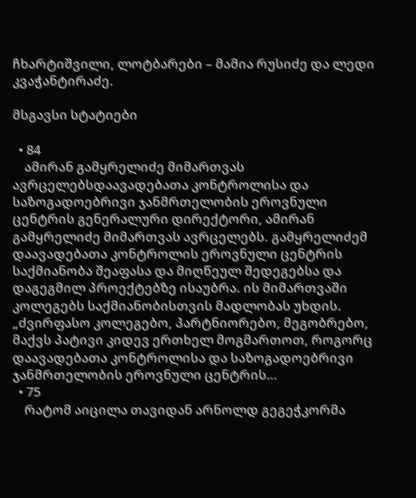ჩხარტიშვილი, ლოტბარები – მამია რუსიძე და ლედი კვაჭანტირაძე.

მსგავსი სტატიები

  • 84
    ამირან გამყრელიძე მიმართვას ავრცელებსდაავადებათა კონტროლისა და საზოგადოებრივი ჯანმრთელობის ეროვნული ცენტრის გენერალური დირექტორი, ამირან გამყრელიძე მიმართვას ავრცელებს. გამყრელიძემ დაავადებათა კონტროლის ეროვნული ცენტრის საქმიანობა შეაფასა და მიღწეულ შედეგებსა და დაგეგმილ პროექტებზე ისაუბრა. ის მიმართვაში კოლეგებს საქმიანობისთვის მადლობას უხდის. „ძვირფასო კოლეგებო, პარტნიორებო, მეგობრებო, მაქვს პატივი კიდევ ერთხელ მოგმართოთ, როგორც დაავადებათა კონტროლისა და საზოგადოებრივი ჯანმრთელობის ეროვნული ცენტრის…
  • 75
    რატომ აიცილა თავიდან არნოლდ გეგეჭკორმა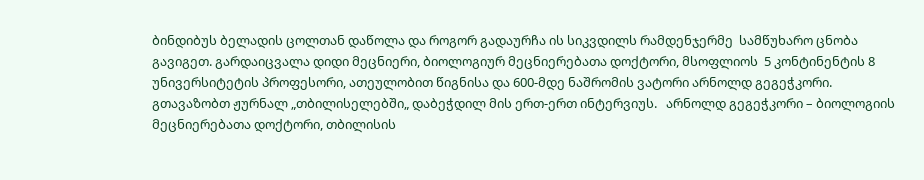ბინდიბუს ბელადის ცოლთან დაწოლა და როგორ გადაურჩა ის სიკვდილს რამდენჯერმე  სამწუხარო ცნობა გავიგეთ. გარდაიცვალა დიდი მეცნიერი, ბიოლოგიურ მეცნიერებათა დოქტორი, მსოფლიოს  5 კონტინენტის 8 უნივერსიტეტის პროფესორი, ათეულობით წიგნისა და 600-მდე ნაშრომის ვატორი არნოლდ გეგეჭკორი. გთავაზობთ ჟურნალ „თბილისელებში„ დაბეჭდილ მის ერთ-ერთ ინტერვიუს.   არნოლდ გეგეჭკორი – ბიოლოგიის მეცნიერებათა დოქტორი, თბილისის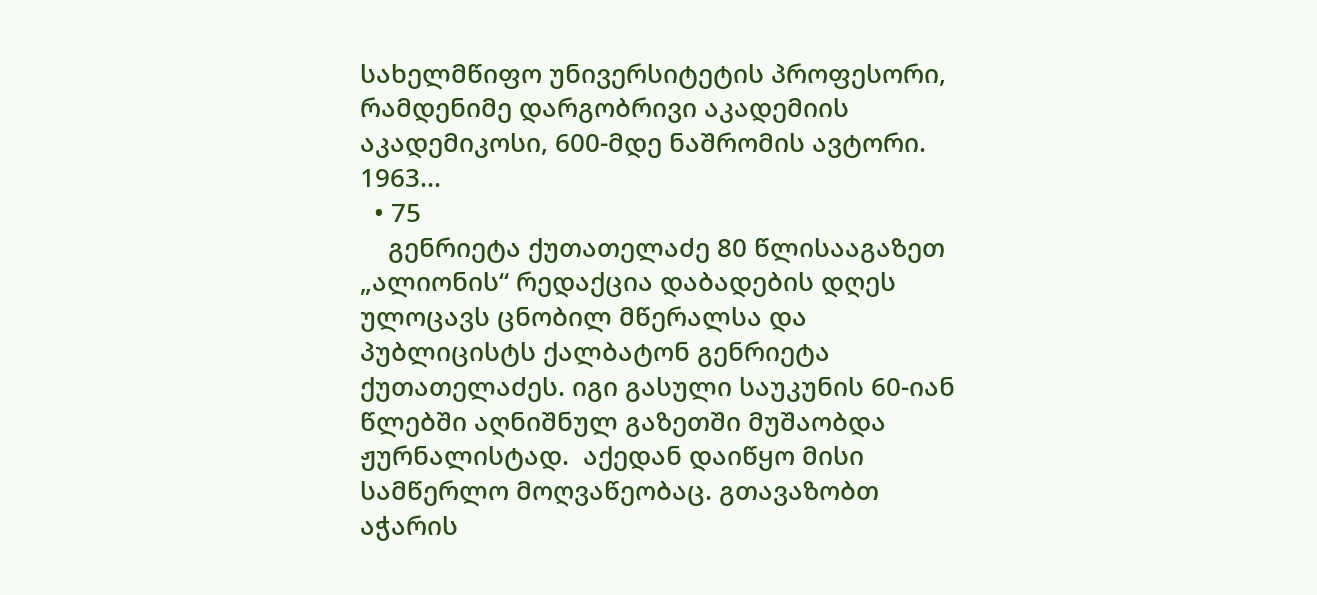სახელმწიფო უნივერსიტეტის პროფესორი, რამდენიმე დარგობრივი აკადემიის აკადემიკოსი, 600-მდე ნაშრომის ავტორი. 1963…
  • 75
    გენრიეტა ქუთათელაძე 80 წლისააგაზეთ „ალიონის“ რედაქცია დაბადების დღეს ულოცავს ცნობილ მწერალსა და პუბლიცისტს ქალბატონ გენრიეტა ქუთათელაძეს. იგი გასული საუკუნის 60-იან წლებში აღნიშნულ გაზეთში მუშაობდა ჟურნალისტად.  აქედან დაიწყო მისი სამწერლო მოღვაწეობაც. გთავაზობთ აჭარის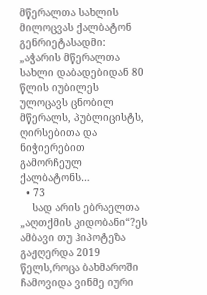მწერალთა სახლის მილოცვას ქალბატონ გენრიეტასადმი: „აჭარის მწერალთა სახლი დაბადებიდან 80 წლის იუბილეს ულოცავს ცნობილ მწერალს, პუბლიცისტს, ღირსებითა და ნიჭიერებით გამორჩეულ ქალბატონს…
  • 73
    სად არის ებრაელთა „აღთქმის კიდობანი“?ეს ამბავი თუ ჰიპოტეზა გაჟღერდა 2019 წელს,როცა ბახმაროში ჩამოვიდა ვინმე იური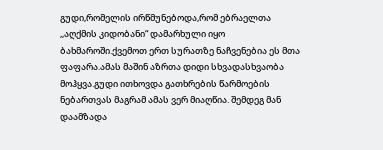გუდი,რომელის ირწმუნებოდა,რომ ებრაელთა ,,აღქმის კიდობანი“ დამარხული იყო ბახმაროში.ქვემოთ ერთ სურათზე ნაჩვენებია ეს მთა ფაფარა.ამას მაშინ აზრთა დიდი სხვადასხვაობა მოჰყვა.გუდი ითხოვდა გათხრების წარმოების ნებართვას მაგრამ ამას ვერ მიაღწია. შემდეგ მან დაამზადა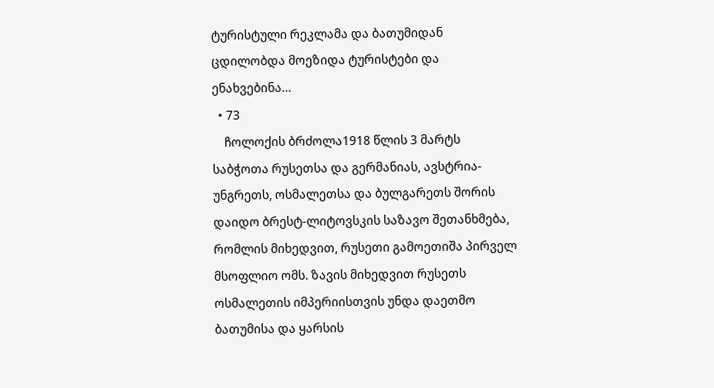ტურისტული რეკლამა და ბათუმიდან ცდილობდა მოეზიდა ტურისტები და ენახვებინა…
  • 73
    ჩოლოქის ბრძოლა1918 წლის 3 მარტს საბჭოთა რუსეთსა და გერმანიას, ავსტრია-უნგრეთს, ოსმალეთსა და ბულგარეთს შორის დაიდო ბრესტ-ლიტოვსკის საზავო შეთანხმება, რომლის მიხედვით, რუსეთი გამოეთიშა პირველ მსოფლიო ომს. ზავის მიხედვით რუსეთს ოსმალეთის იმპერიისთვის უნდა დაეთმო ბათუმისა და ყარსის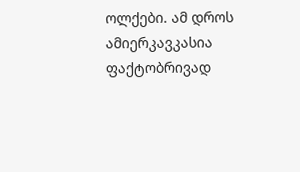ოლქები. ამ დროს ამიერკავკასია ფაქტობრივად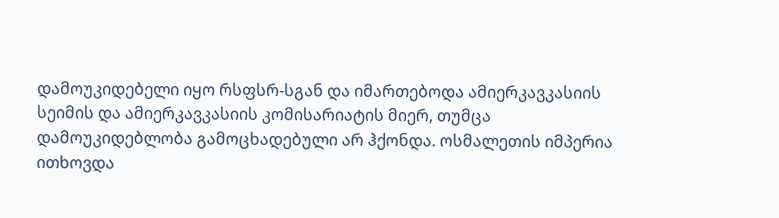დამოუკიდებელი იყო რსფსრ-სგან და იმართებოდა ამიერკავკასიის სეიმის და ამიერკავკასიის კომისარიატის მიერ, თუმცა დამოუკიდებლობა გამოცხადებული არ ჰქონდა. ოსმალეთის იმპერია ითხოვდა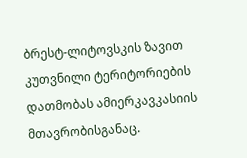ბრესტ-ლიტოვსკის ზავით კუთვნილი ტერიტორიების დათმობას ამიერკავკასიის მთავრობისგანაც.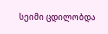სეიმი ცდილობდა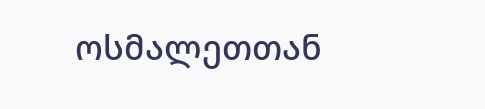ოსმალეთთან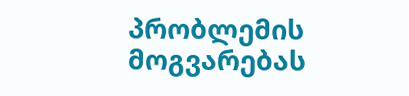პრობლემის მოგვარებას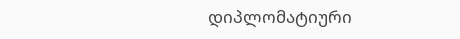დიპლომატიური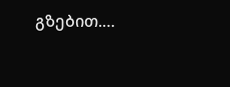გზებით.…